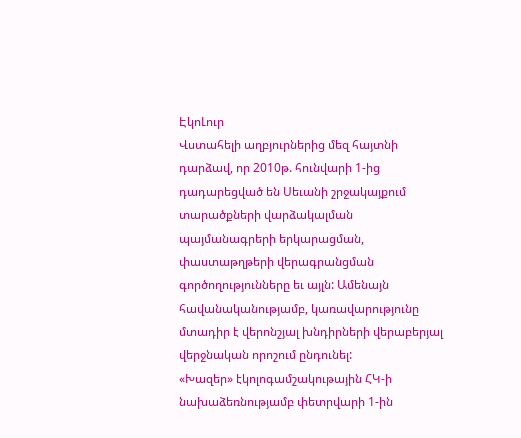ԷկոԼուր
Վստահելի աղբյուրներից մեզ հայտնի դարձավ, որ 2010թ. հունվարի 1-ից դադարեցված են Սեւանի շրջակայքում տարածքների վարձակալման պայմանագրերի երկարացման, փաստաթղթերի վերագրանցման գործողությունները եւ այլն: Ամենայն հավանականությամբ, կառավարությունը մտադիր է վերոնշյալ խնդիրների վերաբերյալ վերջնական որոշում ընդունել:
«Խազեր» էկոլոգամշակութային ՀԿ-ի նախաձեռնությամբ փետրվարի 1-ին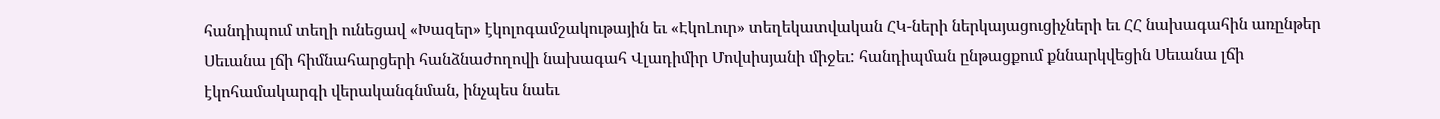հանդիպում տեղի ունեցավ «Խազեր» էկոլոգամշակութային եւ «ԷկոԼուր» տեղեկատվական ՀԿ-ների ներկայացուցիչների եւ ՀՀ նախագահին առընթեր Սեւանա լճի հիմնահարցերի հանձնաժողովի նախագահ Վլադիմիր Մովսիսյանի միջեւ: հանդիպման ընթացքում քննարկվեցին Սեւանա լճի էկոհամակարգի վերականգնման, ինչպես նաեւ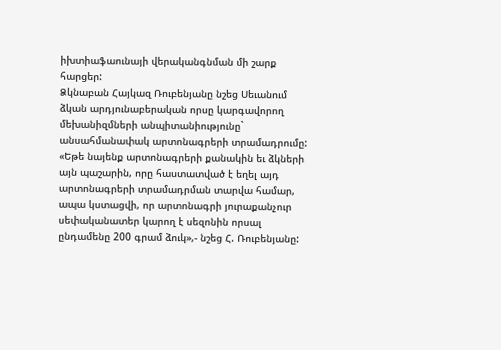իխտիաֆաունայի վերականգնման մի շարք հարցեր:
Ձկնաբան Հայկազ Ռուբենյանը նշեց Սեւանում ձկան արդյունաբերական որսը կարգավորող մեխանիզմների անպիտանիությունը` անսահմանափակ արտոնագրերի տրամադրումը: «Եթե նայենք արտոնագրերի քանակին եւ ձկների այն պաշարին, որը հաստատված է եղել այդ արտոնագրերի տրամադրման տարվա համար, ապա կստացվի, որ արտոնագրի յուրաքանչուր սեփականատեր կարող է սեզոնին որսալ ընդամենը 200 գրամ ձուկ»,- նշեց Հ. Ռուբենյանը: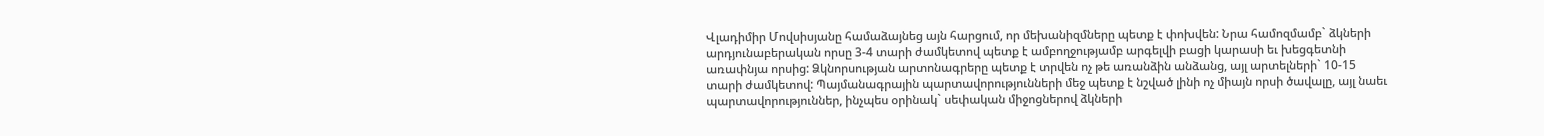Վլադիմիր Մովսիսյանը համաձայնեց այն հարցում, որ մեխանիզմները պետք է փոխվեն: Նրա համոզմամբ` ձկների արդյունաբերական որսը 3-4 տարի ժամկետով պետք է ամբողջությամբ արգելվի բացի կարասի եւ խեցգետնի առափնյա որսից: Ձկնորսության արտոնագրերը պետք է տրվեն ոչ թե առանձին անձանց, այլ արտելների` 10-15 տարի ժամկետով: Պայմանագրային պարտավորությունների մեջ պետք է նշված լինի ոչ միայն որսի ծավալը, այլ նաեւ պարտավորություններ, ինչպես օրինակ` սեփական միջոցներով ձկների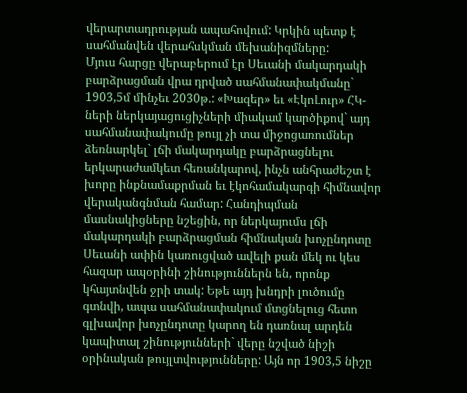վերարտադրության ապահովում: Կրկին պետք է սահմանվեն վերահսկման մեխանիզմները:
Մյուս հարցը վերաբերում էր Սեւանի մակարդակի բարձրացման վրա դրված սահմանափակմանը` 1903,5մ մինչեւ 2030թ.: «Խազեր» եւ «ԷկոԼուր» ՀԿ-ների ներկայացուցիչների միակամ կարծիքով` այդ սահմանափակումը թույլ չի տա միջոցառումներ ձեռնարկել` լճի մակարդակը բարձրացնելու երկարաժամկետ հեռանկարով, ինչն անհրաժեշտ է խորը ինքնամաքրման եւ էկոհամակարգի հիմնավոր վերականգնման համար: Հանդիպման մասնակիցները նշեցին, որ ներկայումս լճի մակարդակի բարձրացման հիմնական խոչընդոտը Սեւանի ափին կառուցված ավելի քան մեկ ու կես հազար ապօրինի շինություններն են, որոնք կհայտնվեն ջրի տակ: Եթե այդ խնդրի լուծումը գտնվի, ապա սահմանափակում մտցնելուց հետո գլխավոր խոչընդոտը կարող են դառնալ արդեն կապիտալ շինությունների` վերը նշված նիշի օրինական թույլտվությունները: Այն որ 1903,5 նիշը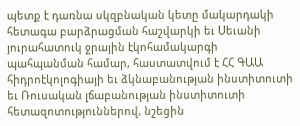պետք է դառնա սկզբնական կետը մակարդակի հետագա բարձրացման հաշվարկի եւ Սեւանի յուրահատուկ ջրային էկոհամակարգի պահպանման համար, հաստատվում է ՀՀ ԳԱԱ հիդրոէկոլոգիայի եւ ձկնաբանության ինստիտուտի եւ Ռուսական լճաբանության ինստիտուտի հետազոտություններով, նշեցին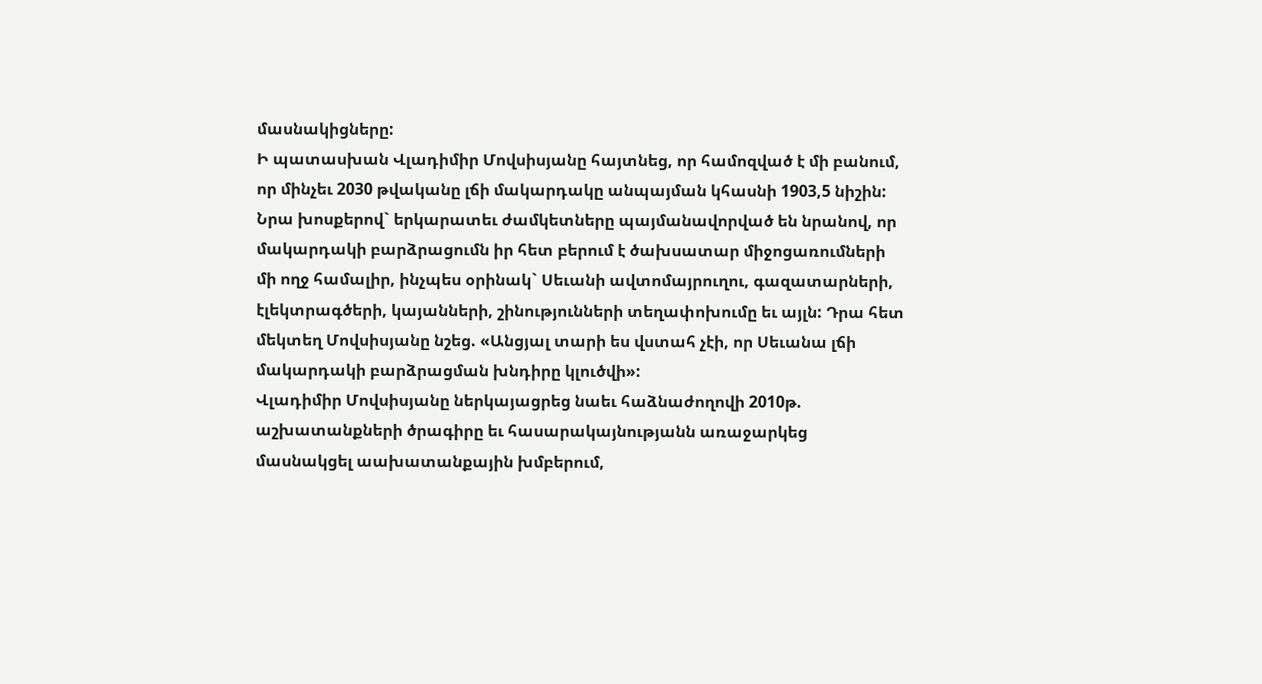մասնակիցները:
Ի պատասխան Վլադիմիր Մովսիսյանը հայտնեց, որ համոզված է մի բանում, որ մինչեւ 2030 թվականը լճի մակարդակը անպայման կհասնի 1903,5 նիշին: Նրա խոսքերով` երկարատեւ ժամկետները պայմանավորված են նրանով, որ մակարդակի բարձրացումն իր հետ բերում է ծախսատար միջոցառումների մի ողջ համալիր, ինչպես օրինակ` Սեւանի ավտոմայրուղու, գազատարների, էլեկտրագծերի, կայանների, շինությունների տեղափոխումը եւ այլն: Դրա հետ մեկտեղ Մովսիսյանը նշեց. «Անցյալ տարի ես վստահ չէի, որ Սեւանա լճի մակարդակի բարձրացման խնդիրը կլուծվի»:
Վլադիմիր Մովսիսյանը ներկայացրեց նաեւ հաձնաժողովի 2010թ. աշխատանքների ծրագիրը եւ հասարակայնությանն առաջարկեց մասնակցել աախատանքային խմբերում,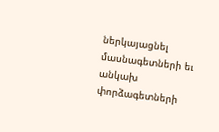ներկայացնել մասնագետների եւ անկախ փորձագետների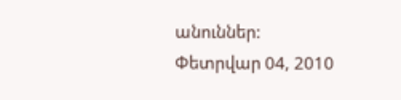անուններ:
Փետրվար 04, 2010